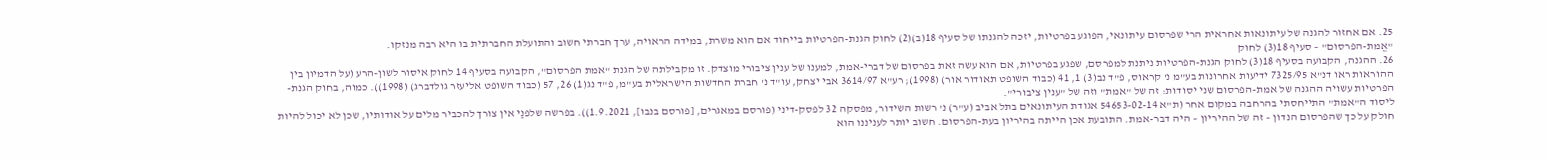25. אם אחזור להגנה של עיתונאות אחראית הרי שפרסום עיתונאי, הפוגע בפרטיות, יזכה להגנתו של סעיף 18(ב)(2) לחוק הגנת-הפרטיות בייחוד אם הוא משרת, במידה הראויה, ערך חברתי חשוב והתועלת החברתית בו היא רבה מנזקו.
"אֱמת-הפרסום" – סעיף 18(3) לחוק
26. ההגנה, הקבועה בסעיף 18(3) לחוק הגנת-הפרטיות ניתנת למפרסם, שפגע בפרטיות, אם הוא עשה זאת בפרסום של דברי-אמת, למענו של ענין ציבורי מוצדק. זו מקבילתה של הגנת "אמת הפרסום", הקבועה בסעיף 14 לחוק איסור לשון-הרע (על הדמיון בין ההוראות ראו דנ"א 7325/95 ידיעות אחרונות בע"מ נ' קראוס, פ"ד נב(3) 1, 41 (כבוד השופט תאודור אור) (1998); רע"א 3614/97 אבי יצחק, עו"ד נ' חברת החדשות הישראלית בע"מ, פ"ד נג(1) 26, 57 (כבוד השופט אליעזר גולדברג) (1998)). כמוה, בחוק הגנת-הפרטיות עשויה ההגנה של אמת-הפרסום שני יסודות: זה של "אמת" וזה של "ענין ציבורי".
ליסוד ה"אמת" התייחסתי בהרחבה במקום אחר (ת"א 54653-02-14 אגודת העיתונאים בתל אביב (ע"ר) נ' רשות השידור, מפסקה 32 לפסק-דיני (פורסם במאגרים, [פורסם בנבו], 1.9.2021)). בפרשה שלפנַי אין צורך להכביר מלים על אודותיו, שכן לא יכול להיות חולק על כך שהפרסום הנדון – זה של ההיריון – היה דבר-אמת. התובעת אכן הייתה בהיריון בעת-הפרסום. חשוב יותר לעניננו הוא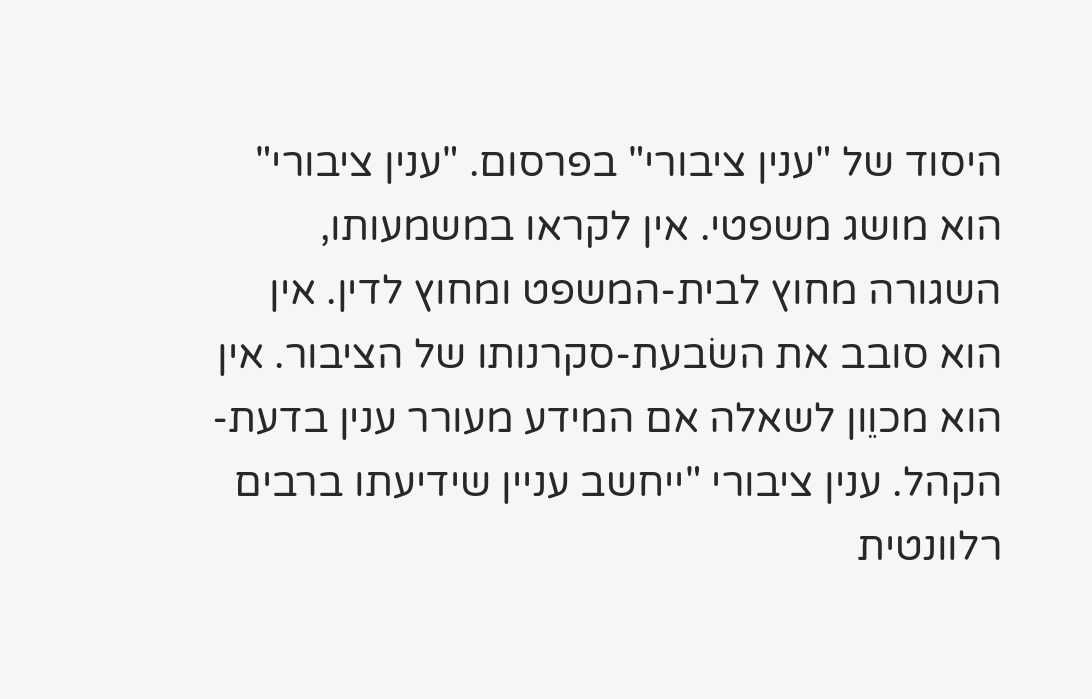היסוד של "ענין ציבורי" בפרסום. "ענין ציבורי" הוא מושג משפטי. אין לקראו במשמעותו, השגורה מחוץ לבית-המשפט ומחוץ לדין. אין הוא סובב את השׂבעת-סקרנותו של הציבור. אין הוא מכוֵון לשאלה אם המידע מעורר ענין בדעת-הקהל. ענין ציבורי "ייחשב עניין שידיעתו ברבים רלוונטית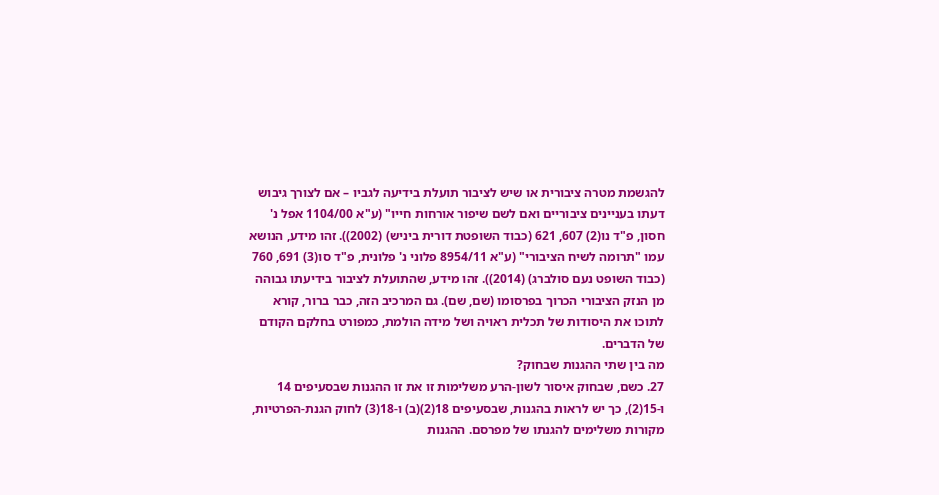להגשמת מטרה ציבורית או שיש לציבור תועלת בידיעה לגביו – אם לצורך גיבוש דעתו בעניינים ציבוריים ואם לשם שיפור אורחות חייו" (ע"א 1104/00 אפל נ' חסון, פ"ד נו(2) 607, 621 (כבוד השופטת דורית ביניש) (2002)). זהו מידע, הנושא עמו "תרומה לשיח הציבורי" (ע"א 8954/11 פלוני נ' פלונית, פ"ד סו(3) 691, 760 (כבוד השופט נעם סולברג) (2014)). זהו מידע, שהתועלת לציבור בידיעתו גבוהה מן הנזק הציבורי הכרוך בפרסומו (שם, שם). גם המרכיב הזה, כבר ברור, קורא לתוכו את היסודות של תכלית ראויה ושל מידה הולמת, כמפורט בחלקם הקודם של הדברים.
מה בין שתי ההגנות שבחוק?
27. כשם, שבחוק איסור לשון-הרע משלימות זו את זו ההגנות שבסעיפים 14 ו-15(2), כך יש לראות בהגנות, שבסעיפים 18(2)(ב) ו-18(3) לחוק הגנת-הפרטיות, מקורות משלימים להגנתו של מפרסם. ההגנות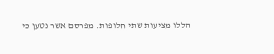הללו מציעות שתי חלופות. מפרסם אשר נטען כי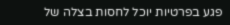פגע בפרטיות יוכל לחסות בצלה של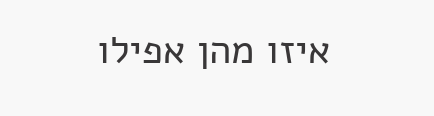איזו מהן אפילו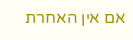אם אין האחרת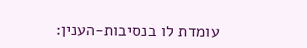עומדת לו בנסיבות-הענין: